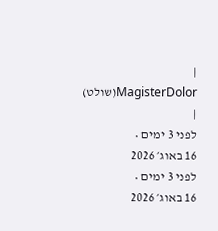| MagisterDolor(שולט) |
לפני 3 ימים •
16 באוג׳ 2026
לפני 3 ימים •
16 באוג׳ 2026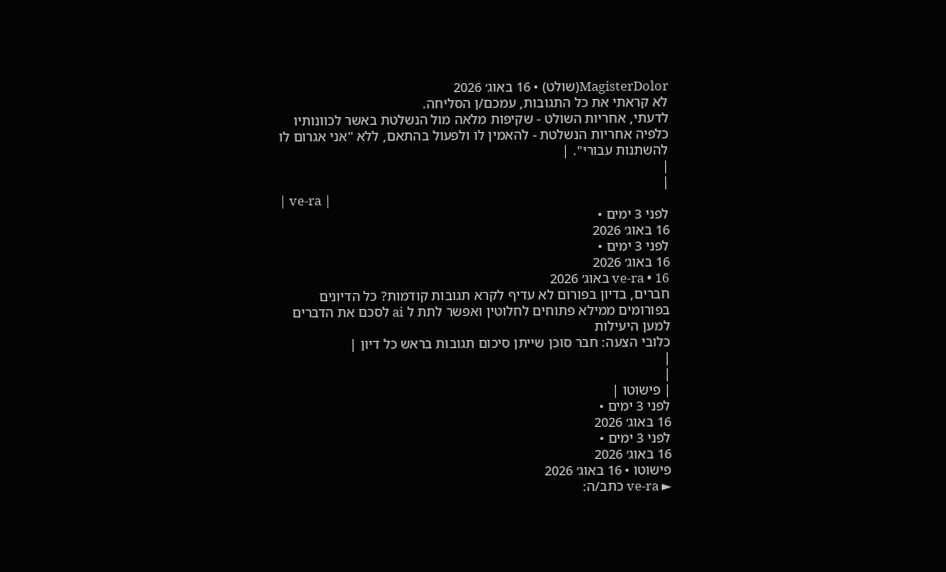MagisterDolor(שולט) • 16 באוג׳ 2026
לא קראתי את כל התגובות, עמכם/ן הסליחה.
לדעתי, אחריות השולט - שקיפות מלאה מול הנשלטת באשר לכוונותיו כלפיה אחריות הנשלטת - להאמין לו ולפעול בהתאם, ללא "אני אגרום לו להשתנות עבורי". |
|
|
| ve-ra |
לפני 3 ימים •
16 באוג׳ 2026
לפני 3 ימים •
16 באוג׳ 2026
ve-ra • 16 באוג׳ 2026
חברים, בדיון בפורום לא עדיף לקרא תגובות קודמות? כל הדיונים בפורומים ממילא פתוחים לחלוטין ואפשר לתת ל ai לסכם את הדברים למען היעילות
כלובי הצעה: חבר סוכן שייתן סיכום תגובות בראש כל דיון |
|
|
| פישוטו |
לפני 3 ימים •
16 באוג׳ 2026
לפני 3 ימים •
16 באוג׳ 2026
פישוטו • 16 באוג׳ 2026
► ve-ra כתב/ה: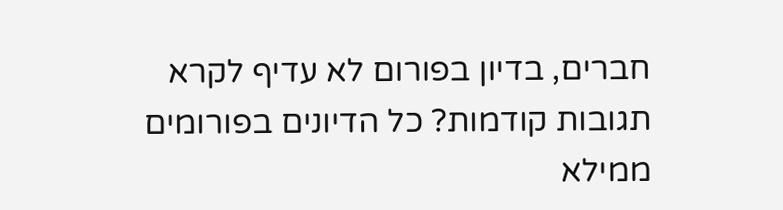חברים, בדיון בפורום לא עדיף לקרא תגובות קודמות? כל הדיונים בפורומים ממילא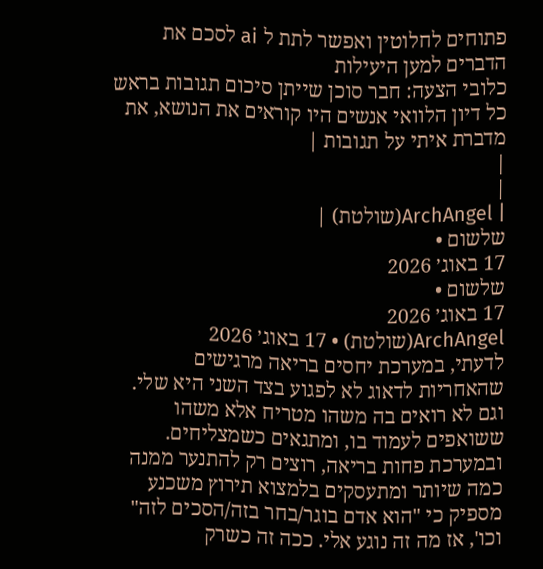פתוחים לחלוטין ואפשר לתת ל ai לסכם את הדברים למען היעילות
כלובי הצעה: חבר סוכן שייתן סיכום תגובות בראש כל דיון הלוואי אנשים היו קוראים את הנושא, את מדברת איתי על תגובות |
|
|
| ArchAngel(שולטת) |
שלשום •
17 באוג׳ 2026
שלשום •
17 באוג׳ 2026
ArchAngel(שולטת) • 17 באוג׳ 2026
לדעתי, במערכת יחסים בריאה מרגישים שהאחריות לדאוג לא לפגוע בצד השני היא שלי. וגם לא רואים בה משהו מטריח אלא משהו ששואפים לעמוד בו, ומתגאים כשמצליחים.
ובמערכת פחות בריאה, רוצים רק להתנער ממנה כמה שיותר ומתעסקים בלמצוא תירוץ משכנע מספיק כי "הוא אדם בוגר/בחר בזה/הסכים לזה" וכו', אז מה זה נוגע אלי. ככה זה כשרק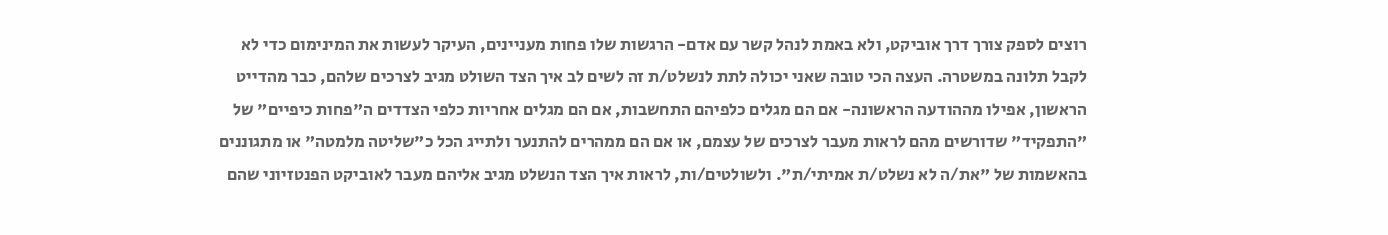רוצים לספק צורך דרך אוביקט, ולא באמת לנהל קשר עם אדם- הרגשות שלו פחות מעניינים, העיקר לעשות את המינימום כדי לא לקבל תלונה במשטרה. העצה הכי טובה שאני יכולה לתת לנשלט/ת זה לשים לב איך הצד השולט מגיב לצרכים שלהם, כבר מהדייט הראשון, אפילו מההודעה הראשונה- אם הם מגלים כלפיהם התחשבות, אם הם מגלים אחריות כלפי הצדדים ה"פחות כיפיים" של "התפקיד" שדורשים מהם לראות מעבר לצרכים של עצמם, או אם הם ממהרים להתנער ולתייג הכל כ"שליטה מלמטה" או מתגוננים בהאשמות של "את/ה לא נשלט/ת אמיתי/ת". ולשולטים/ות, לראות איך הצד הנשלט מגיב אליהם מעבר לאוביקט הפנטזיוני שהם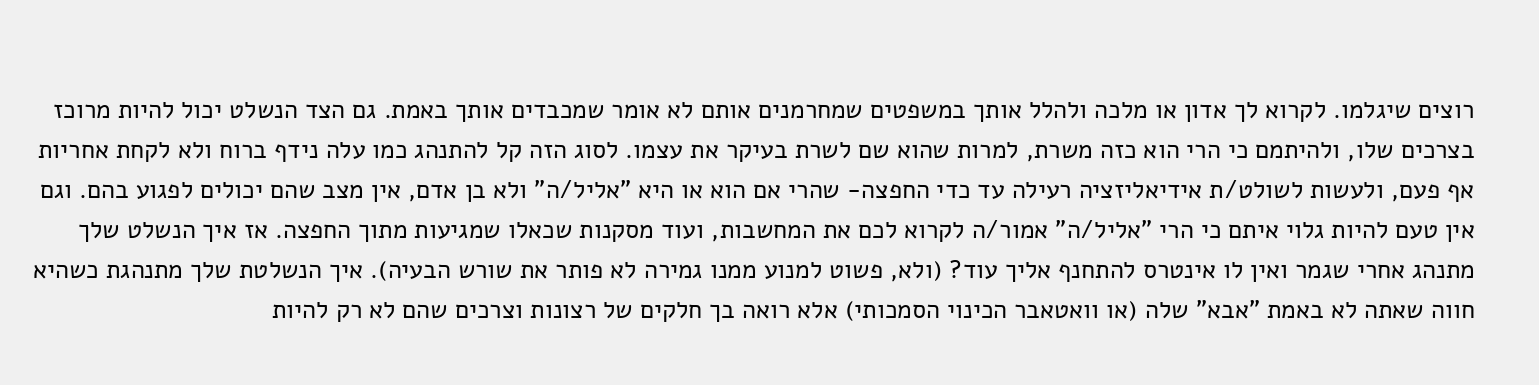רוצים שיגלמו. לקרוא לך אדון או מלכה ולהלל אותך במשפטים שמחרמנים אותם לא אומר שמכבדים אותך באמת. גם הצד הנשלט יכול להיות מרוכז בצרכים שלו, ולהיתמם כי הרי הוא כזה משרת, למרות שהוא שם לשרת בעיקר את עצמו. לסוג הזה קל להתנהג כמו עלה נידף ברוח ולא לקחת אחריות אף פעם, ולעשות לשולט/ת אידיאליזציה רעילה עד כדי החפצה- שהרי אם הוא או היא "אליל/ה" ולא בן אדם, אין מצב שהם יכולים לפגוע בהם. וגם אין טעם להיות גלוי איתם כי הרי "אליל/ה" אמור/ה לקרוא לכם את המחשבות, ועוד מסקנות שכאלו שמגיעות מתוך החפצה. אז איך הנשלט שלך מתנהג אחרי שגמר ואין לו אינטרס להתחנף אליך עוד? (ולא, פשוט למנוע ממנו גמירה לא פותר את שורש הבעיה). איך הנשלטת שלך מתנהגת כשהיא חווה שאתה לא באמת "אבא" שלה (או וואטאבר הכינוי הסמכותי) אלא רואה בך חלקים של רצונות וצרכים שהם לא רק להיות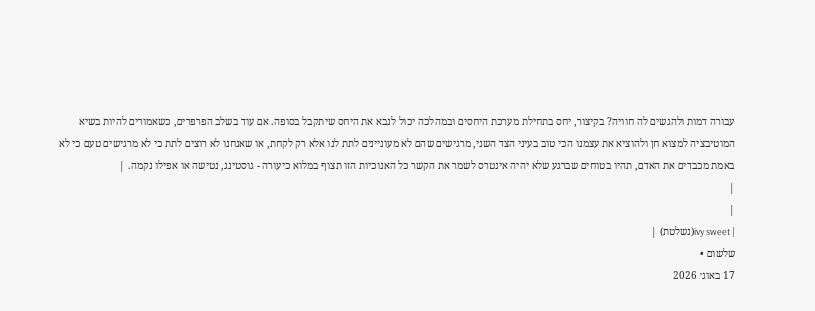עבורה דמות ולהגשים לה חוויה? בקיצור, יחס בתחילת מערכת היחסים ובמהלכה יכול לנבא את היחס שיתקבל בסופה. אם עוד בשלב הפרפרים, כשאמורים להיות בשיא המוטיבציה למצוא חן ולהוציא את עצמנו הכי טוב בעיני הצד השני, מרגישים שהם לא מעוניינים לתת לנו אלא רק לקחת, או שאנחנו לא רוצים לתת כי לא מרגישים טעם כי לא באמת מכבדים את האדם, תהיו בטוחים שברגע שלא יהיה אינטרס לשמר את הקשר כל האנוכיות הזו תצוף במלוא כיעורה - גוסטינג, נטישה או אפילו נקמה. |
|
|
| ivy sweet(נשלטת) |
שלשום •
17 באוג׳ 2026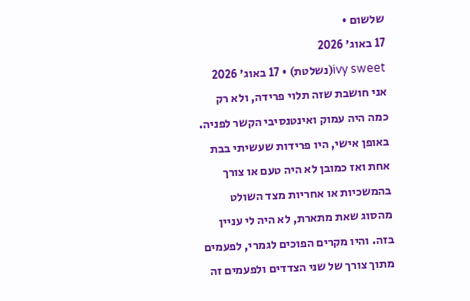שלשום •
17 באוג׳ 2026
ivy sweet(נשלטת) • 17 באוג׳ 2026
אני חושבת שזה תלוי פרידה, ולא רק כמה היה עמוק ואינטנסיבי הקשר לפניה. באופן אישי, היו פרידות שעשיתי בבת אחת ואז כמובן לא היה טעם או צורך בהמשכיות או אחריות מצד השולט מהסוג שאת מתארת, לא היה לי עניין בזה. והיו מקרים הפוכים לגמרי, לפעמים מתוך צורך של שני הצדדים ולפעמים זה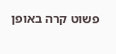פשוט קרה באופן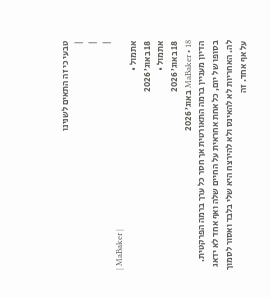טבעי כי זה התאים לשנינו
|
|
|
| MaBaker |
אתמול •
18 באוג׳ 2026
אתמול •
18 באוג׳ 2026
MaBaker • 18 באוג׳ 2026
הדיון מעניין ברמה התאורטית אך חסר כל ערך ברמה הפרקטית. בסופו של יום, כל אחת אחראית על החיים שלה ואף אחד לא ידאג לה. האחריות לא להאינס ולא להירצח היא שלי בלבד ואסור לסמוך על אף אחד. זה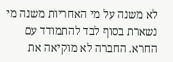לא משנה על מי האחריות משנה מי נשארת בסוף לבד להתמודד עם החרא. החברה לא מוקיאה את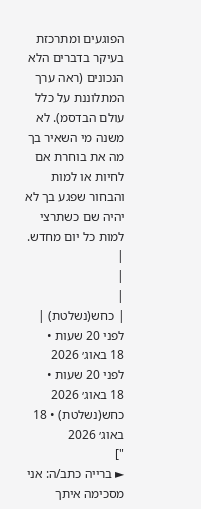הפוגעים ומתרכזת בעיקר בדברים הלא הנכונים (ראה ערך המתלוננת על כלל עולם הבדסמ). לא משנה מי השאיר בך מה את בוחרת אם לחיות או למות והבחור שפגע בך לא יהיה שם כשתרצי למות כל יום מחדש.
|
|
|
| כחש(נשלטת) |
לפני 20 שעות •
18 באוג׳ 2026
לפני 20 שעות •
18 באוג׳ 2026
כחש(נשלטת) • 18 באוג׳ 2026
"]
► ברייה כתב/ה: אני מסכימה איתך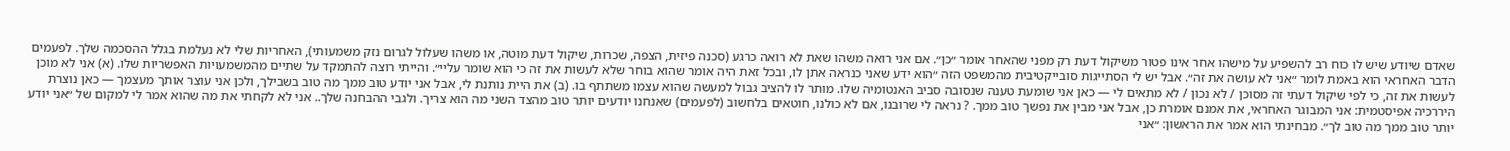שאדם שיודע שיש לו כוח רב להשפיע על מישהו אחר אינו פטור משיקול דעת רק מפני שהאחר אומר ״כן״. אם אני רואה משהו שאת לא רואה כרגע (סכנה פיזית, הצפה, שכרות, שיקול דעת מוטה, או משהו שעלול לגרום נזק משמעותי), האחריות שלי לא נעלמת בגלל ההסכמה שלך. לפעמים הדבר האחראי הוא באמת לומר ״אני לא עושה את זה״. אבל יש לי הסתייגות סובייקטיבית מהמשפט הזה ״הוא ידע שאני כנראה אתן לו, ובכל זאת היה אומר שהוא בוחר שלא לעשות את זה כי הוא שומר עליי״. והייתי רוצה להתמקד על שתיים מהמשמעויות האפשריות שלו. (א) אני לא מוכן לעשות את זה, כי לפי שיקול דעתי זה מסוכן / לא נכון / לא מתאים לי — כאן אני שומעת טענה שנסובה סביב האנטומיה שלו. מותר לו להציב גבול למעשה שהוא עצמו משתתף בו. (ב) את היית נותנת לי, אבל אני יודע טוב ממך מה טוב בשבילך, ולכן אני עוצר אותך מעצמך — כאן נוצרת היררכיה אפיסטמית: אני המבוגר האחראי, את אמנם אומרת כן, אבל אני מבין את נפשך טוב ממך. ? נראה לי שרובנו, אם לא כולנו, חוטאים בלחשוב (לפעמים) שאנחנו יודעים יותר טוב מהצד השני מה הוא צריך. ולגבי ההבחנה שלך.. אני לא לקחתי את מה שהוא אמר לי למקום של ״אני יודע יותר טוב ממך מה טוב לך״. מבחינתי הוא אמר את הראשון: ״אני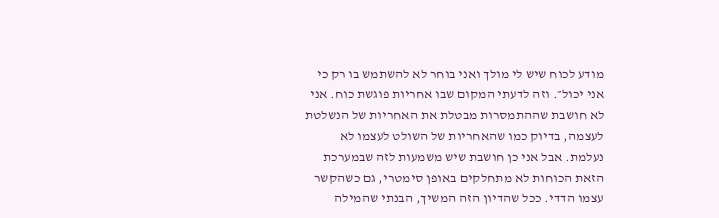מודע לכוח שיש לי מולך ואני בוחר לא להשתמש בו רק כי אני יכול״. וזה לדעתי המקום שבו אחריות פוגשת כוח. אני לא חושבת שההתמסרות מבטלת את האחריות של הנשלטת לעצמה, בדיוק כמו שהאחריות של השולט לעצמו לא נעלמת. אבל אני כן חושבת שיש משמעות לזה שבמערכת הזאת הכוחות לא מתחלקים באופן סימטרי, גם כשהקשר עצמו הדדי. ככל שהדיון הזה המשיך, הבנתי שהמילה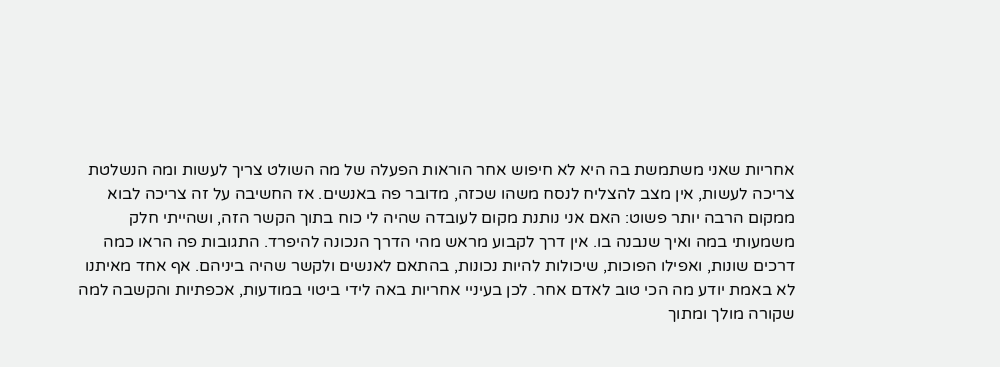אחריות שאני משתמשת בה היא לא חיפוש אחר הוראות הפעלה של מה השולט צריך לעשות ומה הנשלטת צריכה לעשות, אין מצב להצליח לנסח משהו שכזה, מדובר פה באנשים. אז החשיבה על זה צריכה לבוא ממקום הרבה יותר פשוט: האם אני נותנת מקום לעובדה שהיה לי כוח בתוך הקשר הזה, ושהייתי חלק משמעותי במה ואיך שנבנה בו. אין דרך לקבוע מראש מהי הדרך הנכונה להיפרד. התגובות פה הראו כמה דרכים שונות, ואפילו הפוכות, שיכולות להיות נכונות, בהתאם לאנשים ולקשר שהיה ביניהם. אף אחד מאיתנו לא באמת יודע מה הכי טוב לאדם אחר. לכן בעיניי אחריות באה לידי ביטוי במודעות, אכפתיות והקשבה למה שקורה מולך ומתוך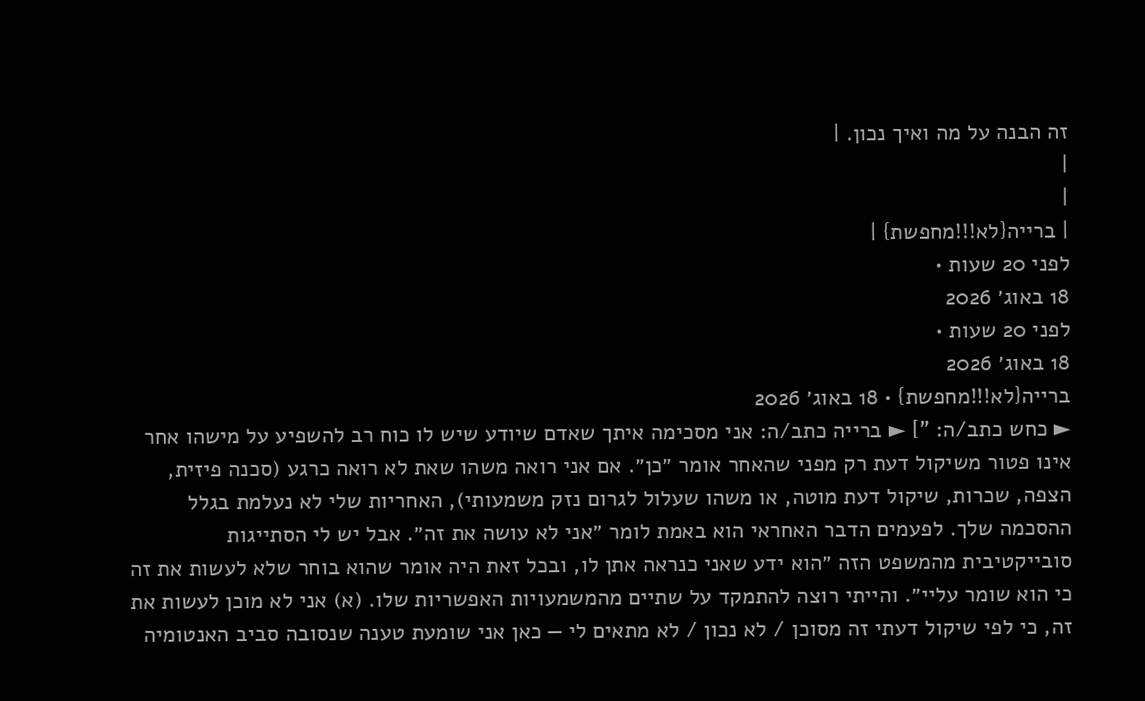זה הבנה על מה ואיך נכון. |
|
|
| ברייה{לא!!!מחפשת} |
לפני 20 שעות •
18 באוג׳ 2026
לפני 20 שעות •
18 באוג׳ 2026
ברייה{לא!!!מחפשת} • 18 באוג׳ 2026
► כחש כתב/ה: "] ► ברייה כתב/ה: אני מסכימה איתך שאדם שיודע שיש לו כוח רב להשפיע על מישהו אחר אינו פטור משיקול דעת רק מפני שהאחר אומר ״כן״. אם אני רואה משהו שאת לא רואה כרגע (סכנה פיזית, הצפה, שכרות, שיקול דעת מוטה, או משהו שעלול לגרום נזק משמעותי), האחריות שלי לא נעלמת בגלל ההסכמה שלך. לפעמים הדבר האחראי הוא באמת לומר ״אני לא עושה את זה״. אבל יש לי הסתייגות סובייקטיבית מהמשפט הזה ״הוא ידע שאני כנראה אתן לו, ובכל זאת היה אומר שהוא בוחר שלא לעשות את זה כי הוא שומר עליי״. והייתי רוצה להתמקד על שתיים מהמשמעויות האפשריות שלו. (א) אני לא מוכן לעשות את זה, כי לפי שיקול דעתי זה מסוכן / לא נכון / לא מתאים לי — כאן אני שומעת טענה שנסובה סביב האנטומיה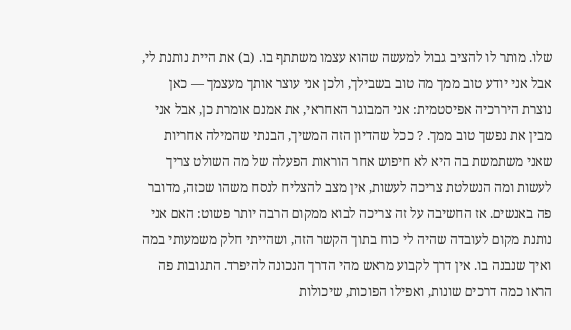שלו. מותר לו להציב גבול למעשה שהוא עצמו משתתף בו. (ב) את היית נותנת לי, אבל אני יודע טוב ממך מה טוב בשבילך, ולכן אני עוצר אותך מעצמך — כאן נוצרת היררכיה אפיסטמית: אני המבוגר האחראי, את אמנם אומרת כן, אבל אני מבין את נפשך טוב ממך. ? ככל שהדיון הזה המשיך, הבנתי שהמילה אחריות שאני משתמשת בה היא לא חיפוש אחר הוראות הפעלה של מה השולט צריך לעשות ומה הנשלטת צריכה לעשות, אין מצב להצליח לנסח משהו שכזה, מדובר פה באנשים. אז החשיבה על זה צריכה לבוא ממקום הרבה יותר פשוט: האם אני נותנת מקום לעובדה שהיה לי כוח בתוך הקשר הזה, ושהייתי חלק משמעותי במה ואיך שנבנה בו. אין דרך לקבוע מראש מהי הדרך הנכונה להיפרד. התגובות פה הראו כמה דרכים שונות, ואפילו הפוכות, שיכולות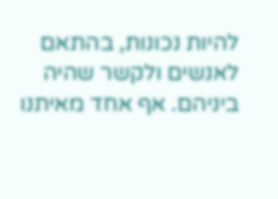להיות נכונות, בהתאם לאנשים ולקשר שהיה ביניהם. אף אחד מאיתנו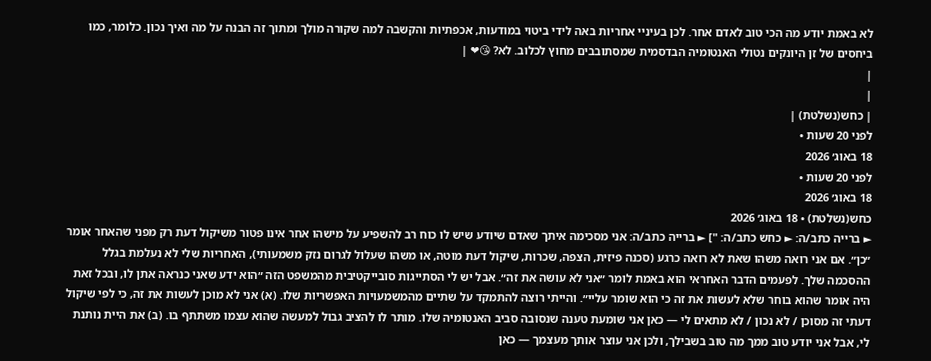לא באמת יודע מה הכי טוב לאדם אחר. לכן בעיניי אחריות באה לידי ביטוי במודעות, אכפתיות והקשבה למה שקורה מולך ומתוך זה הבנה על מה ואיך נכון. כלומר, כמו ביחסים של זן היונקים נטולי האנטומיה הבדסמית שמסתובבים מחוץ לכלוב. לא? 😘❤ |
|
|
| כחש(נשלטת) |
לפני 20 שעות •
18 באוג׳ 2026
לפני 20 שעות •
18 באוג׳ 2026
כחש(נשלטת) • 18 באוג׳ 2026
► ברייה כתב/ה: ► כחש כתב/ה: "] ► ברייה כתב/ה: אני מסכימה איתך שאדם שיודע שיש לו כוח רב להשפיע על מישהו אחר אינו פטור משיקול דעת רק מפני שהאחר אומר ״כן״. אם אני רואה משהו שאת לא רואה כרגע (סכנה פיזית, הצפה, שכרות, שיקול דעת מוטה, או משהו שעלול לגרום נזק משמעותי), האחריות שלי לא נעלמת בגלל ההסכמה שלך. לפעמים הדבר האחראי הוא באמת לומר ״אני לא עושה את זה״. אבל יש לי הסתייגות סובייקטיבית מהמשפט הזה ״הוא ידע שאני כנראה אתן לו, ובכל זאת היה אומר שהוא בוחר שלא לעשות את זה כי הוא שומר עליי״. והייתי רוצה להתמקד על שתיים מהמשמעויות האפשריות שלו. (א) אני לא מוכן לעשות את זה, כי לפי שיקול דעתי זה מסוכן / לא נכון / לא מתאים לי — כאן אני שומעת טענה שנסובה סביב האנטומיה שלו. מותר לו להציב גבול למעשה שהוא עצמו משתתף בו. (ב) את היית נותנת לי, אבל אני יודע טוב ממך מה טוב בשבילך, ולכן אני עוצר אותך מעצמך — כאן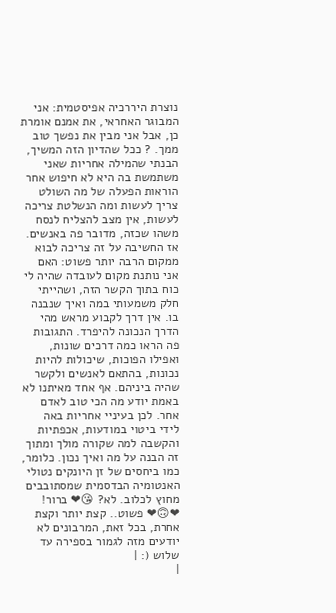נוצרת היררכיה אפיסטמית: אני המבוגר האחראי, את אמנם אומרת כן, אבל אני מבין את נפשך טוב ממך. ? ככל שהדיון הזה המשיך, הבנתי שהמילה אחריות שאני משתמשת בה היא לא חיפוש אחר הוראות הפעלה של מה השולט צריך לעשות ומה הנשלטת צריכה לעשות, אין מצב להצליח לנסח משהו שכזה, מדובר פה באנשים. אז החשיבה על זה צריכה לבוא ממקום הרבה יותר פשוט: האם אני נותנת מקום לעובדה שהיה לי כוח בתוך הקשר הזה, ושהייתי חלק משמעותי במה ואיך שנבנה בו. אין דרך לקבוע מראש מהי הדרך הנכונה להיפרד. התגובות פה הראו כמה דרכים שונות, ואפילו הפוכות, שיכולות להיות נכונות, בהתאם לאנשים ולקשר שהיה ביניהם. אף אחד מאיתנו לא באמת יודע מה הכי טוב לאדם אחר. לכן בעיניי אחריות באה לידי ביטוי במודעות, אכפתיות והקשבה למה שקורה מולך ומתוך זה הבנה על מה ואיך נכון. כלומר, כמו ביחסים של זן היונקים נטולי האנטומיה הבדסמית שמסתובבים מחוץ לכלוב. לא? 😘❤ ברור! ❤🙃❤ פשוט.. קצת יותר וקצת אחרת, בכל זאת, המרבונים לא יודעים מזה לגמור בספירה עד שלוש (: |
|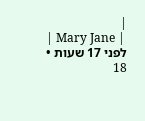|
| Mary Jane |
לפני 17 שעות •
18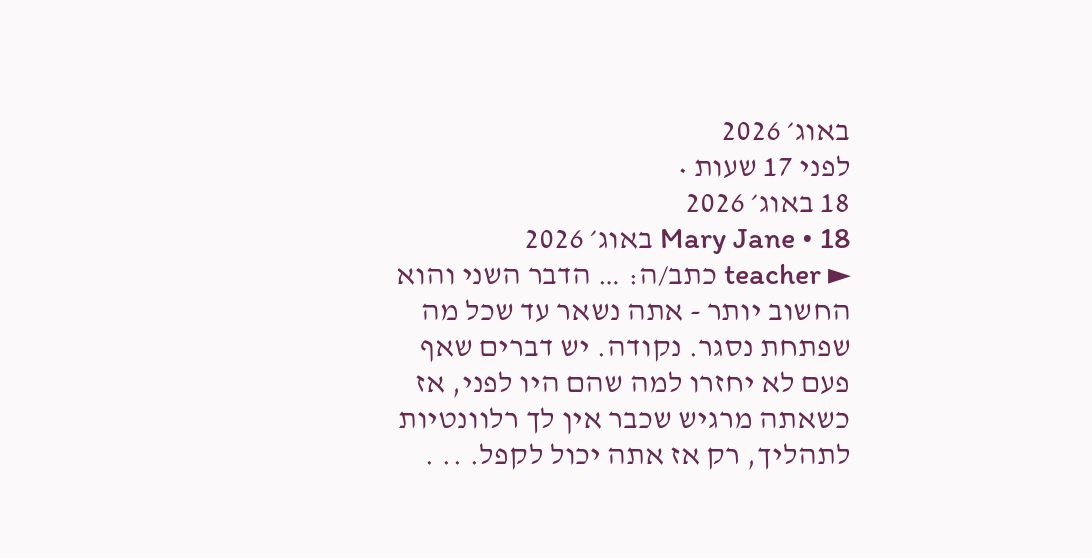באוג׳ 2026
לפני 17 שעות •
18 באוג׳ 2026
Mary Jane • 18 באוג׳ 2026
► teacher כתב/ה: … הדבר השני והוא החשוב יותר - אתה נשאר עד שכל מה שפתחת נסגר. נקודה. יש דברים שאף פעם לא יחזרו למה שהם היו לפני, אז כשאתה מרגיש שכבר אין לך רלוונטיות לתהליך, רק אז אתה יכול לקפל. .. .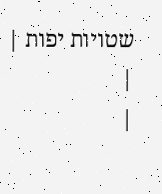שטויות יפות |
|
|